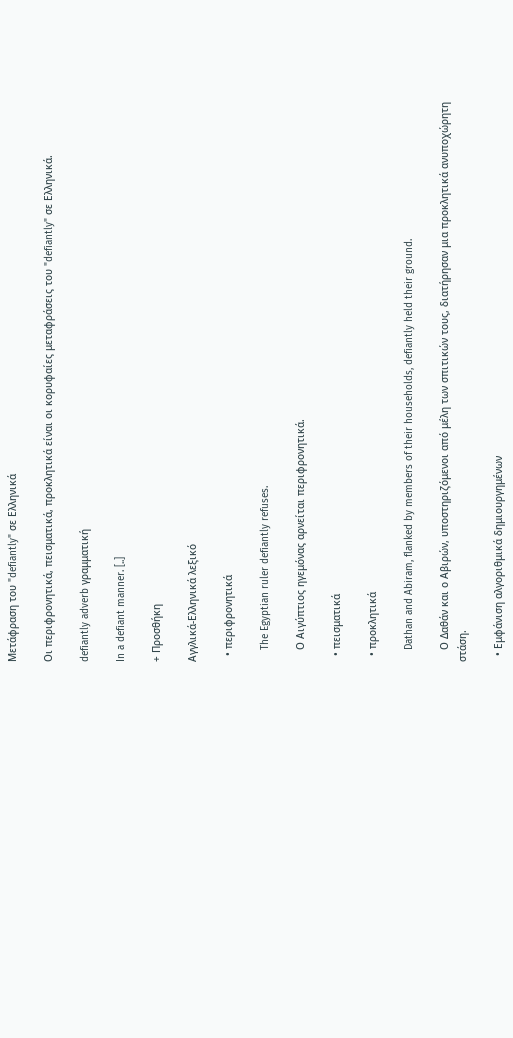Μετάφραση του "defiantly" σε Ελληνικά

Οι περιφρονητικά, πεισματικά, προκλητικά είναι οι κορυφαίες μεταφράσεις του "defiantly" σε Ελληνικά.

defiantly adverb γραμματική

In a defiant manner. [..]

+ Προσθήκη

Αγγλικά-Ελληνικά λεξικό

  • περιφρονητικά

    The Egyptian ruler defiantly refuses.

    Ο Αιγύπτιος ηγεμόνας αρνείται περιφρονητικά.

  • πεισματικά

  • προκλητικά

    Dathan and Abiram, flanked by members of their households, defiantly held their ground.

    Ο Δαθάν και ο Αβιρών, υποστηριζόμενοι από μέλη των σπιτικών τους, διατήρησαν μια προκλητικά ανυποχώρητη στάση.

  • Εμφάνιση αλγοριθμικά δημιουργημένων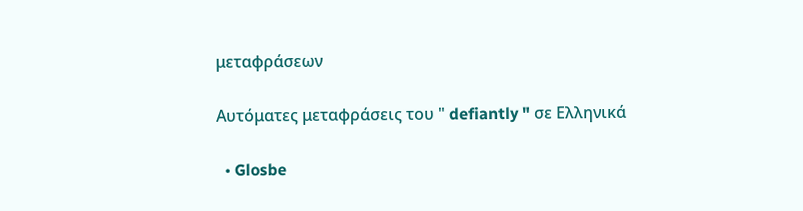μεταφράσεων

Αυτόματες μεταφράσεις του " defiantly " σε Ελληνικά

  • Glosbe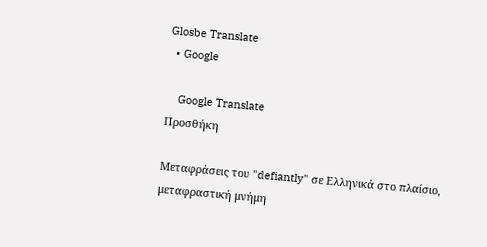Glosbe Translate
  • Google

    Google Translate
Προσθήκη

Μεταφράσεις του "defiantly" σε Ελληνικά στο πλαίσιο, μεταφραστική μνήμη